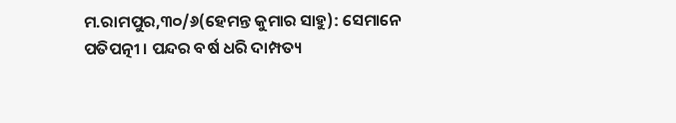ମ.ରାମପୁର,୩୦/୬(ହେମନ୍ତ କୁମାର ସାହୁ): ସେମାନେ ପତିପତ୍ନୀ । ପନ୍ଦର ବର୍ଷ ଧରି ଦାମ୍ପତ୍ୟ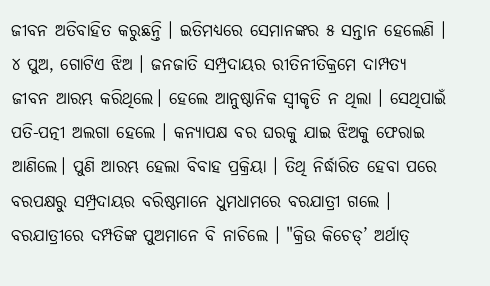ଜୀବନ ଅତିବାହିତ କରୁଛନ୍ତି । ଇତିମଧ୍ୟରେ ସେମାନଙ୍କର ୫ ସନ୍ତାନ ହେଲେଣି । ୪ ପୁଅ, ଗୋଟିଏ ଝିଅ । ଜନଜାତି ସମ୍ପ୍ରଦାୟର ରୀତିନୀତିକ୍ରମେ ଦାମ୍ପତ୍ୟ ଜୀବନ ଆରମ୍ଭ କରିଥିଲେ। ହେଲେ ଆନୁଷ୍ଠାନିକ ସ୍ୱୀକୃତି ନ ଥିଲା । ସେଥିପାଇଁ ପତି-ପତ୍ନୀ ଅଲଗା ହେଲେ । କନ୍ୟାପକ୍ଷ ବର ଘରକୁ ଯାଇ ଝିଅକୁ ଫେରାଇ ଆଣିଲେ। ପୁଣି ଆରମ୍ଭ ହେଲା ବିବାହ ପ୍ରକ୍ରିୟା । ତିଥି ନିର୍ଦ୍ଧାରିତ ହେବା ପରେ ବରପକ୍ଷରୁ ସମ୍ପ୍ରଦାୟର ବରିଷ୍ଠମାନେ ଧୁମଧାମରେ ବରଯାତ୍ରୀ ଗଲେ । ବରଯାତ୍ରୀରେ ଦମ୍ପତିଙ୍କ ପୁଅମାନେ ବି ନାଚିଲେ । "କ୍ରିଉ କିଚେଡ୍’ ଅର୍ଥାତ୍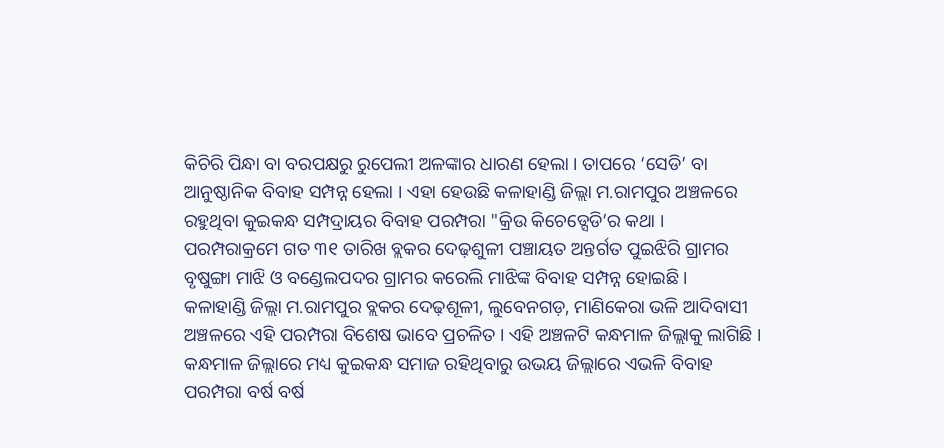କିଚିରି ପିନ୍ଧା ବା ବରପକ୍ଷରୁ ରୁପେଲୀ ଅଳଙ୍କାର ଧାରଣ ହେଲା । ତାପରେ ‘ସେଡି’ ବା ଆନୁଷ୍ଠାନିକ ବିବାହ ସମ୍ପନ୍ନ ହେଲା । ଏହା ହେଉଛି କଳାହାଣ୍ଡି ଜିଲ୍ଲା ମ.ରାମପୁର ଅଞ୍ଚଳରେ ରହୁଥିବା କୁଇକନ୍ଧ ସମ୍ପଦ୍ରାୟର ବିବାହ ପରମ୍ପରା "କ୍ରିଉ କିଚେଡ୍ସେଡି’ର କଥା । ପରମ୍ପରାକ୍ରମେ ଗତ ୩୧ ତାରିଖ ବ୍ଲକର ଦେଢ଼ଶୁଳୀ ପଞ୍ଚାୟତ ଅନ୍ତର୍ଗତ ପୁଇଝିରି ଗ୍ରାମର ବୃଷୁଙ୍ଗା ମାଝି ଓ ବଣ୍ଡେଲପଦର ଗ୍ରାମର କରେଲି ମାଝିଙ୍କ ବିବାହ ସମ୍ପନ୍ନ ହୋଇଛି ।
କଳାହାଣ୍ଡି ଜିଲ୍ଲା ମ.ରାମପୁର ବ୍ଲକର ଦେଢ଼ଶୂଳୀ, ଲୁବେନଗଡ଼, ମାଣିକେରା ଭଳି ଆଦିବାସୀ ଅଞ୍ଚଳରେ ଏହି ପରମ୍ପରା ବିଶେଷ ଭାବେ ପ୍ରଚଳିତ । ଏହି ଅଞ୍ଚଳଟି କନ୍ଧମାଳ ଜିଲ୍ଲାକୁ ଲାଗିଛି । କନ୍ଧମାଳ ଜିଲ୍ଲାରେ ମଧ୍ୟ କୁଇକନ୍ଧ ସମାଜ ରହିଥିବାରୁ ଉଭୟ ଜିଲ୍ଲାରେ ଏଭଳି ବିବାହ ପରମ୍ପରା ବର୍ଷ ବର୍ଷ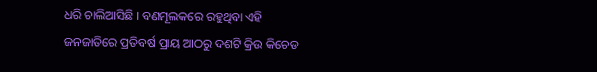ଧରି ଚାଲିଆସିଛି । ବଣମୂଲକରେ ରହୁଥିବା ଏହି ଜନଜାତିରେ ପ୍ରତିବର୍ଷ ପ୍ରାୟ ଆଠରୁ ଦଶଟି କ୍ରିଉ କିଚେଡ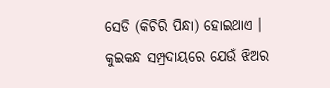ସେଡି (କିଚିରି ପିନ୍ଧା) ହୋଇଥାଏ ।
କୁଇକନ୍ଧ ସମ୍ପ୍ରଦାୟରେ ଯେଉଁ ଝିଅର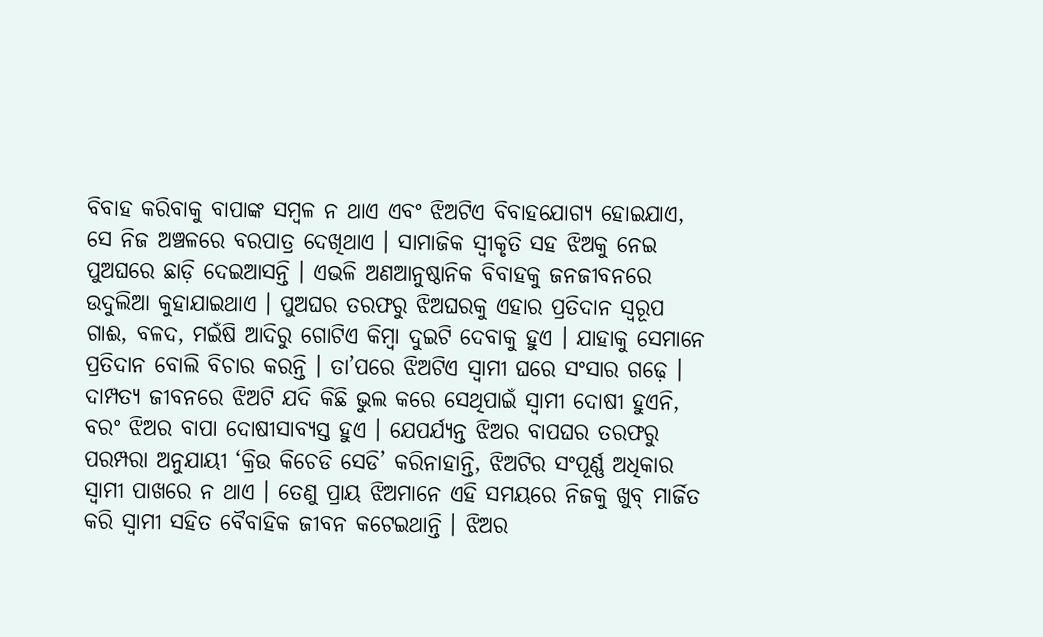ବିବାହ କରିବାକୁ ବାପାଙ୍କ ସମ୍ବଳ ନ ଥାଏ ଏବଂ ଝିଅଟିଏ ବିବାହଯୋଗ୍ୟ ହୋଇଯାଏ, ସେ ନିଜ ଅଞ୍ଚଳରେ ବରପାତ୍ର ଦେଖିଥାଏ । ସାମାଜିକ ସ୍ୱୀକୃତି ସହ ଝିଅକୁ ନେଇ ପୁଅଘରେ ଛାଡ଼ି ଦେଇଆସନ୍ତି । ଏଭଳି ଅଣଆନୁଷ୍ଠାନିକ ବିବାହକୁ ଜନଜୀବନରେ ଉଦୁଲିଆ କୁହାଯାଇଥାଏ । ପୁଅଘର ତରଫରୁ ଝିଅଘରକୁ ଏହାର ପ୍ରତିଦାନ ସ୍ୱରୂପ ଗାଈ, ବଳଦ, ମଇଁଷି ଆଦିରୁ ଗୋଟିଏ କିମ୍ବା ଦୁଇଟି ଦେବାକୁ ହୁଏ । ଯାହାକୁ ସେମାନେ ପ୍ରତିଦାନ ବୋଲି ବିଚାର କରନ୍ତି । ତା’ପରେ ଝିଅଟିଏ ସ୍ୱାମୀ ଘରେ ସଂସାର ଗଢ଼େ । ଦାମ୍ପତ୍ୟ ଜୀବନରେ ଝିଅଟି ଯଦି କିଛି ଭୁଲ କରେ ସେଥିପାଇଁ ସ୍ୱାମୀ ଦୋଷୀ ହୁଏନି, ବରଂ ଝିଅର ବାପା ଦୋଷୀସାବ୍ୟସ୍ତ ହୁଏ । ଯେପର୍ଯ୍ୟନ୍ତ ଝିଅର ବାପଘର ତରଫରୁ ପରମ୍ପରା ଅନୁଯାୟୀ ‘କ୍ରିଉ କିଚେଡି ସେଡି’ କରିନାହାନ୍ତି, ଝିଅଟିର ସଂପୂର୍ଣ୍ଣ ଅଧିକାର ସ୍ୱାମୀ ପାଖରେ ନ ଥାଏ । ତେଣୁ ପ୍ରାୟ ଝିଅମାନେ ଏହି ସମୟରେ ନିଜକୁ ଖୁବ୍ ମାର୍ଜିତ କରି ସ୍ୱାମୀ ସହିତ ବୈବାହିକ ଜୀବନ କଟେଇଥାନ୍ତି । ଝିଅର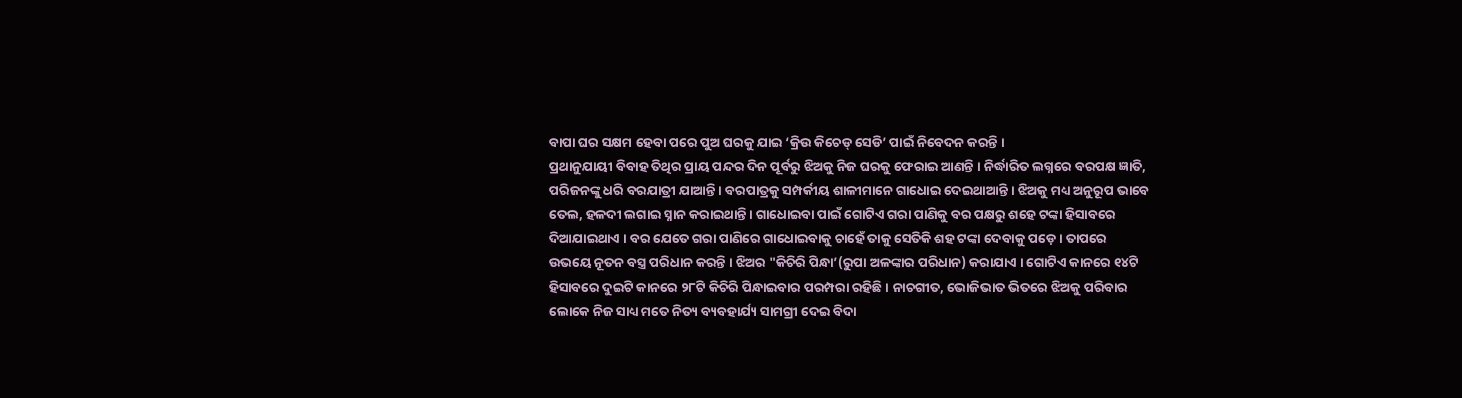ବାପା ଘର ସକ୍ଷମ ହେବା ପରେ ପୁଅ ଘରକୁ ଯାଇ ‘କ୍ରିଉ କିଚେଡ୍ ସେଡି’ ପାଇଁ ନିବେଦନ କରନ୍ତି ।
ପ୍ରଥାନୁଯାୟୀ ବିବାହ ତିଥିର ପ୍ରାୟ ପନ୍ଦର ଦିନ ପୂର୍ବରୁ ଝିଅକୁ ନିଜ ଘରକୁ ଫେରାଇ ଆଣନ୍ତି । ନିର୍ଦ୍ଧାରିତ ଲଗ୍ନରେ ବରପକ୍ଷ ଜ୍ଞାତି, ପରିଜନଙ୍କୁ ଧରି ବରଯାତ୍ରୀ ଯାଆନ୍ତି । ବରପାତ୍ରକୁ ସମ୍ପର୍କୀୟ ଶାଳୀମାନେ ଗାଧୋଇ ଦେଇଥାଆନ୍ତି । ଝିଅକୁ ମଧ୍ୟ ଅନୁରୂପ ଭାବେ ତେଲ, ହଳଦୀ ଲଗାଇ ସ୍ନାନ କରାଇଥାନ୍ତି । ଗାଧୋଇବା ପାଇଁ ଗୋଟିଏ ଗରା ପାଣିକୁ ବର ପକ୍ଷରୁ ଶହେ ଟଙ୍କା ହିସାବରେ ଦିଆଯାଇଥାଏ । ବର ଯେତେ ଗରା ପାଣିରେ ଗାଧୋଇବାକୁ ଚାହେଁ ତାକୁ ସେତିକି ଶହ ଟଙ୍କା ଦେବାକୁ ପଡ଼େ । ତାପରେ ଉଭୟେ ନୂତନ ବସ୍ତ୍ର ପରିଧାନ କରନ୍ତି । ଝିଅର "କିଚିରି ପିନ୍ଧା’(ରୁପା ଅଳଙ୍କାର ପରିଧାନ) କରାଯାଏ । ଗୋଟିଏ କାନରେ ୧୪ଟି ହିସାବରେ ଦୁଇଟି କାନରେ ୨୮ଟି କିଚିରି ପିନ୍ଧାଇବାର ପରମ୍ପରା ରହିଛି । ନାଚଗୀତ, ଭୋଜିଭାତ ଭିତରେ ଝିଅକୁ ପରିବାର ଲୋକେ ନିଜ ସାଧ୍ୟ ମତେ ନିତ୍ୟ ବ୍ୟବହାର୍ଯ୍ୟ ସାମଗ୍ରୀ ଦେଇ ବିଦା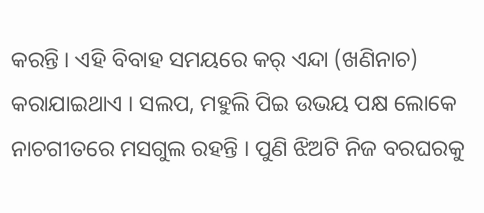କରନ୍ତି । ଏହି ବିବାହ ସମୟରେ କର୍ ଏନ୍ଦା (ଖଣିନାଚ) କରାଯାଇଥାଏ । ସଲପ, ମହୁଲି ପିଇ ଉଭୟ ପକ୍ଷ ଲୋକେ ନାଚଗୀତରେ ମସଗୁଲ ରହନ୍ତି । ପୁଣି ଝିଅଟି ନିଜ ବରଘରକୁ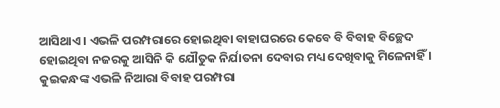ଆସିଥାଏ । ଏଭଳି ପରମ୍ପରାରେ ହୋଇଥିବା ବାହାଘରରେ କେବେ ବି ବିବାହ ବିଚ୍ଛେଦ ହୋଇଥିବା ନଜରକୁ ଆସିନି କି ଯୌତୁକ ନିର୍ଯାତନା ଦେବାର ମଧ୍ୟ ଦେଖିବାକୁ ମିଳେନାହିଁ । କୁଇକନ୍ଧଙ୍କ ଏଭଳି ନିଆରା ବିବାହ ପରମ୍ପରା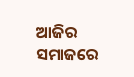ଆଜିର ସମାଜରେ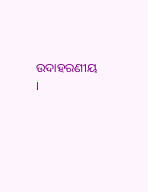ଉଦାହରଣୀୟ ।